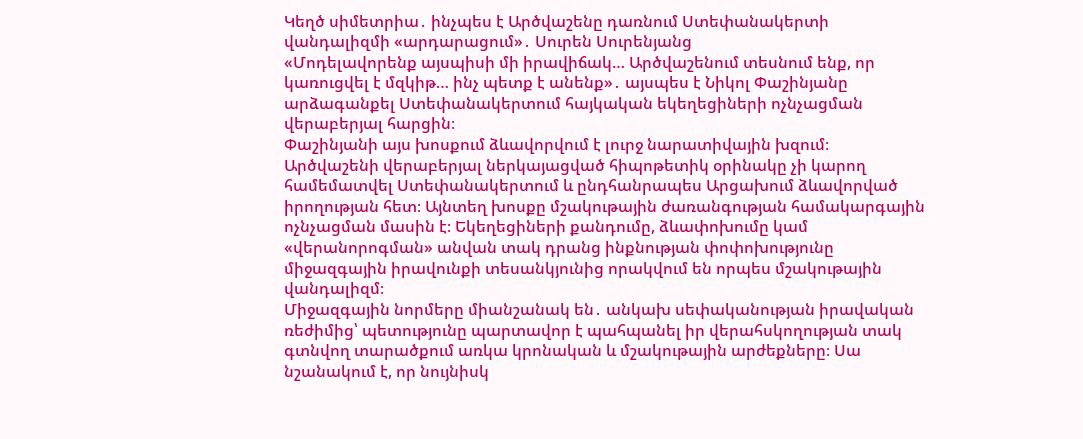Կեղծ սիմետրիա․ ինչպես է Արծվաշենը դառնում Ստեփանակերտի վանդալիզմի «արդարացում»․ Սուրեն Սուրենյանց
«Մոդելավորենք այսպիսի մի իրավիճակ… Արծվաշենում տեսնում ենք, որ կառուցվել է մզկիթ… ինչ պետք է անենք»․ այսպես է Նիկոլ Փաշինյանը արձագանքել Ստեփանակերտում հայկական եկեղեցիների ոչնչացման վերաբերյալ հարցին։
Փաշինյանի այս խոսքում ձևավորվում է լուրջ նարատիվային խզում։
Արծվաշենի վերաբերյալ ներկայացված հիպոթետիկ օրինակը չի կարող համեմատվել Ստեփանակերտում և ընդհանրապես Արցախում ձևավորված իրողության հետ։ Այնտեղ խոսքը մշակութային ժառանգության համակարգային ոչնչացման մասին է։ Եկեղեցիների քանդումը, ձևափոխումը կամ «վերանորոգման» անվան տակ դրանց ինքնության փոփոխությունը միջազգային իրավունքի տեսանկյունից որակվում են որպես մշակութային վանդալիզմ։
Միջազգային նորմերը միանշանակ են․ անկախ սեփականության իրավական ռեժիմից՝ պետությունը պարտավոր է պահպանել իր վերահսկողության տակ գտնվող տարածքում առկա կրոնական և մշակութային արժեքները։ Սա նշանակում է, որ նույնիսկ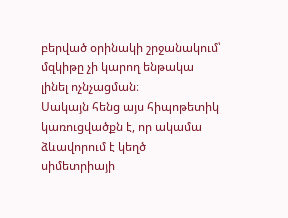բերված օրինակի շրջանակում՝ մզկիթը չի կարող ենթակա լինել ոչնչացման։
Սակայն հենց այս հիպոթետիկ կառուցվածքն է, որ ակամա ձևավորում է կեղծ սիմետրիայի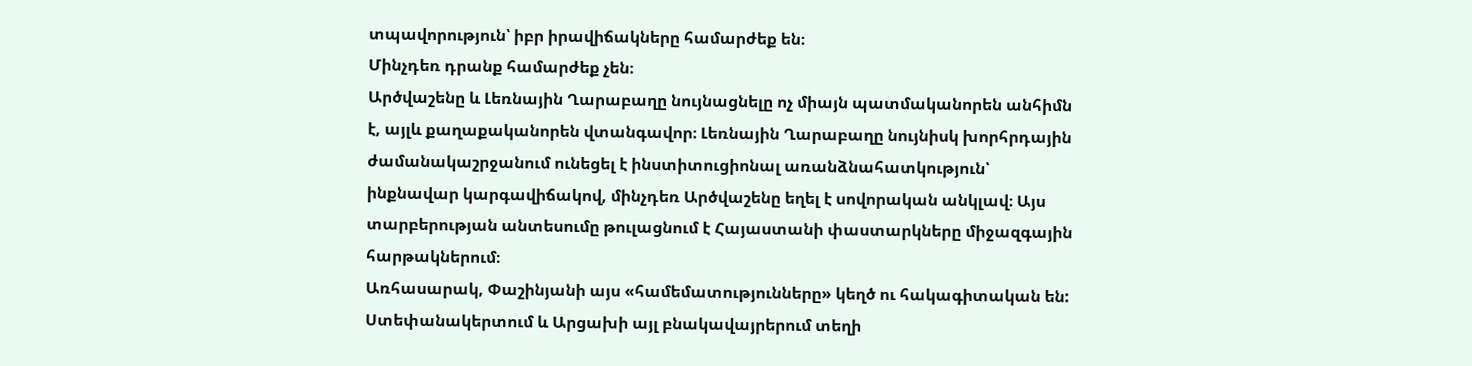տպավորություն՝ իբր իրավիճակները համարժեք են։
Մինչդեռ դրանք համարժեք չեն։
Արծվաշենը և Լեռնային Ղարաբաղը նույնացնելը ոչ միայն պատմականորեն անհիմն է, այլև քաղաքականորեն վտանգավոր։ Լեռնային Ղարաբաղը նույնիսկ խորհրդային ժամանակաշրջանում ունեցել է ինստիտուցիոնալ առանձնահատկություն՝ ինքնավար կարգավիճակով, մինչդեռ Արծվաշենը եղել է սովորական անկլավ։ Այս տարբերության անտեսումը թուլացնում է Հայաստանի փաստարկները միջազգային հարթակներում։
Առհասարակ, Փաշինյանի այս «համեմատությունները» կեղծ ու հակագիտական են:
Ստեփանակերտում և Արցախի այլ բնակավայրերում տեղի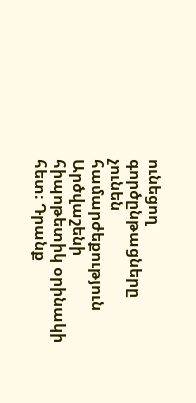ունեցող գործընթացները չունեն համարժեքություն Արծվաշենի հիպոթետիկ օրինակի հետ։ Դրանք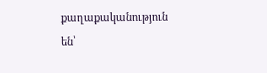քաղաքականություն են՝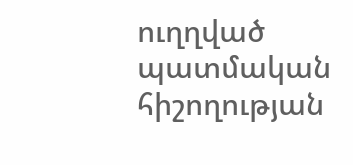ուղղված պատմական հիշողության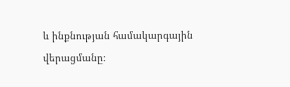և ինքնության համակարգային վերացմանը։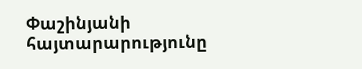Փաշինյանի հայտարարությունը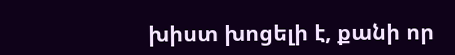խիստ խոցելի է, քանի որ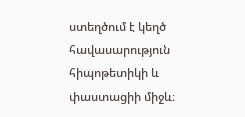ստեղծում է կեղծ հավասարություն հիպոթետիկի և փաստացիի միջև։